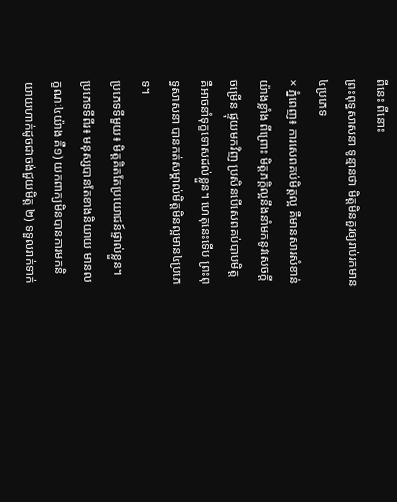ពីនេះ ពីនោះ
ព្រះពុទ្ធសាសនា ទូន្មានថា មិត្តមិនគួរឲ្យរាប់រកមាន៤ប្រភេទ
× ភ្នំពេញ៖ ការសេពគប់មិត្តល្អ គឺមានសារសំខាន់យ៉ាងខ្លាំង ពីព្រោះ មិត្តភក្តិល្អនឹងនាំមកនូវសេចក្តីចម្រើន ផ្ទុយមកវិញ ប្រសិនបើសេពគប់បាបមិត្ត គឺអាចនាំទុក្ខទោសដល់ខ្លួន។ ហេតុនេះទើប ព្រះពុទ្ធសាសនា បានកត់សម្គាល់មិត្តមិនល្អមាន៤ប្រភេទ។
ប្រភេទទីមួយ៖ មិត្តគិតតែប្រយោជន៍ផ្ទាល់ខ្លួន។
ប្រភេទទីពីរ៖ មនុស្សបានតែខាងនិយាយ មានលក្ខណៈ៤យ៉ាង គឺ១) យកពាក្យមិនបានការមកនិយាយហាក់ដូចជាចង់ជួយមិត្ត ២) ទទួលរាក់ទាក់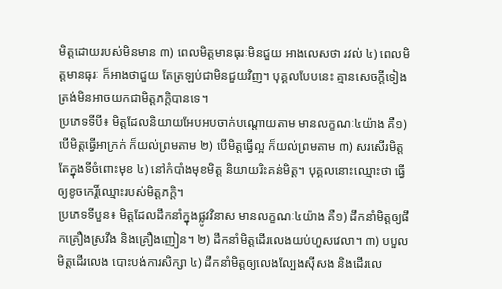មិត្តដោយរបស់មិនមាន ៣) ពេលមិត្តមានធុរៈមិនជួយ អាងលេសថា រវល់ ៤) ពេលមិត្តមានធុរៈ ក៏អាងថាជួយ តែត្រឡប់ជាមិនជួយវិញ។ បុគ្គលបែបនេះ គ្មានសេចក្តីទៀងត្រង់មិនអាចយកជាមិត្តភក្តិបានទេ។
ប្រភេទទីបី៖ មិត្តដែលនិយាយអែបអបចាក់បណ្តោយតាម មានលក្ខណៈ៤យ៉ាង គឺ១) បើមិត្តធ្វើអាក្រក់ ក៏យល់ព្រមតាម ២) បើមិត្តធ្វើល្អ ក៏យល់ព្រមតាម ៣) សរសើរមិត្ត តែក្នុងទីចំពោះមុខ ៤) នៅកំបាំងមុខមិត្ត និយាយរិះគន់មិត្ត។ បុគ្គលនោះឈ្មោះថា ធ្វើឲ្យខូចកេរ្តិ៍ឈ្មោះរបស់មិត្តភក្តិ។
ប្រភេទទីបួន៖ មិត្តដែលដឹកនាំក្នុងផ្លូវវិនាស មានលក្ខណៈ៤យ៉ាង គឺ១) ដឹកនាំមិត្តឲ្យផឹកគ្រឿងស្រវឹង និងគ្រឿងញៀន។ ២) ដឹកនាំមិត្តដើរលេងយប់ហួសវេលា។ ៣) បបួលមិត្តដើរលេង បោះបង់ការសិក្សា ៤) ដឹកនាំមិត្តឲ្យលេងល្បែងស៊ីសង និងដើរលេ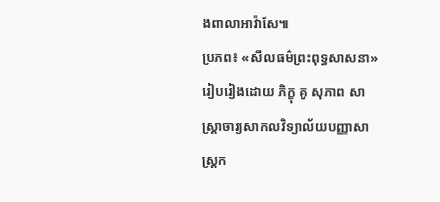ងពាលាអាវ៉ាសែ៕
ប្រភព៖ «សីលធម៌ព្រះពុទ្ធសាសនា» រៀបរៀងដោយ ភិក្ខុ គូ សុភាព សាស្ត្រាចារ្យសាកលវិទ្យាល័យបញ្ញាសាស្ត្រក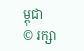ម្ពុជា
© រក្សា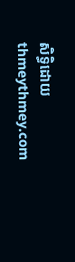សិទ្ធិដោយ thmeythmey.com